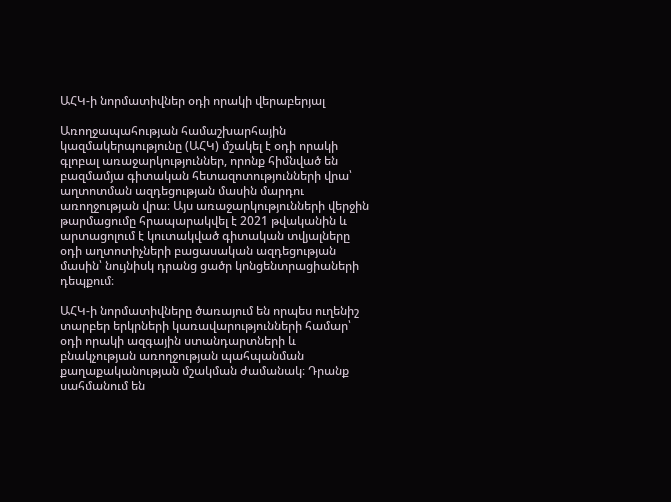ԱՀԿ-ի նորմատիվներ օդի որակի վերաբերյալ

Առողջապահության համաշխարհային կազմակերպությունը (ԱՀԿ) մշակել է օդի որակի գլոբալ առաջարկություններ, որոնք հիմնված են բազմամյա գիտական հետազոտությունների վրա՝ աղտոտման ազդեցության մասին մարդու առողջության վրա։ Այս առաջարկությունների վերջին թարմացումը հրապարակվել է 2021 թվականին և արտացոլում է կուտակված գիտական տվյալները օդի աղտոտիչների բացասական ազդեցության մասին՝ նույնիսկ դրանց ցածր կոնցենտրացիաների դեպքում։

ԱՀԿ-ի նորմատիվները ծառայում են որպես ուղենիշ տարբեր երկրների կառավարությունների համար՝ օդի որակի ազգային ստանդարտների և բնակչության առողջության պահպանման քաղաքականության մշակման ժամանակ։ Դրանք սահմանում են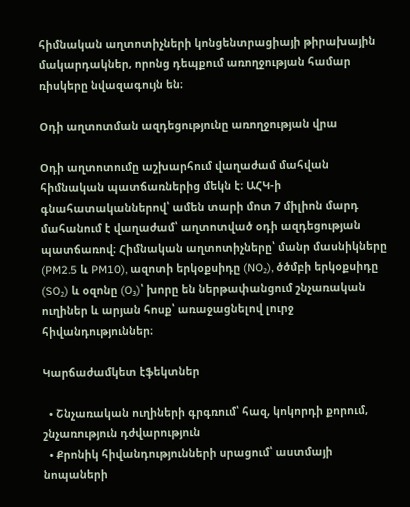հիմնական աղտոտիչների կոնցենտրացիայի թիրախային մակարդակներ, որոնց դեպքում առողջության համար ռիսկերը նվազագույն են։

Օդի աղտոտման ազդեցությունը առողջության վրա

Օդի աղտոտումը աշխարհում վաղաժամ մահվան հիմնական պատճառներից մեկն է։ ԱՀԿ-ի գնահատականներով՝ ամեն տարի մոտ 7 միլիոն մարդ մահանում է վաղաժամ՝ աղտոտված օդի ազդեցության պատճառով։ Հիմնական աղտոտիչները՝ մանր մասնիկները (PM2.5 և PM10), ազոտի երկօքսիդը (NO₂), ծծմբի երկօքսիդը (SO₂) և օզոնը (O₃)՝ խորը են ներթափանցում շնչառական ուղիներ և արյան հոսք՝ առաջացնելով լուրջ հիվանդություններ։

Կարճաժամկետ էֆեկտներ

  • Շնչառական ուղիների գրգռում՝ հազ, կոկորդի քորում, շնչառություն դժվարություն
  • Քրոնիկ հիվանդությունների սրացում՝ աստմայի նոպաների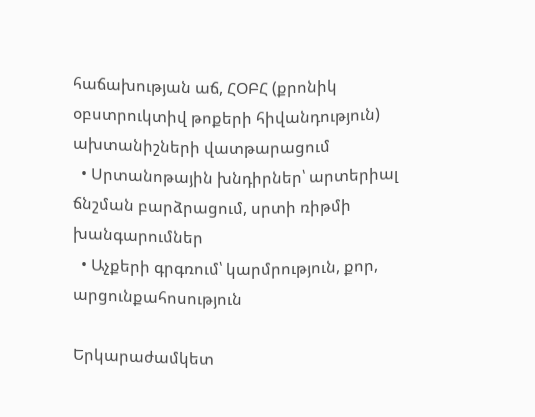հաճախության աճ, ՀՕԲՀ (քրոնիկ օբստրուկտիվ թոքերի հիվանդություն) ախտանիշների վատթարացում
  • Սրտանոթային խնդիրներ՝ արտերիալ ճնշման բարձրացում, սրտի ռիթմի խանգարումներ
  • Աչքերի գրգռում՝ կարմրություն, քոր, արցունքահոսություն

Երկարաժամկետ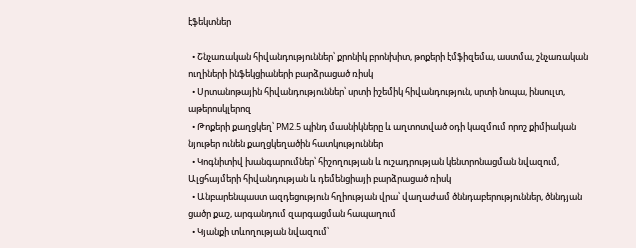էֆեկտներ

  • Շնչառական հիվանդություններ՝ քրոնիկ բրոնխիտ, թոքերի էմֆիզեմա, աստմա, շնչառական ուղիների ինֆեկցիաների բարձրացած ռիսկ
  • Սրտանոթային հիվանդություններ՝ սրտի իշեմիկ հիվանդություն, սրտի նոպա, ինսուլտ, աթերոսկլերոզ
  • Թոքերի քաղցկեղ՝ PM2.5 պինդ մասնիկները և աղտոտված օդի կազմում որոշ քիմիական նյութեր ունեն քաղցկեղածին հատկություններ
  • Կոգնիտիվ խանգարումներ՝ հիշողության և ուշադրության կենտրոնացման նվազում, Ալցհայմերի հիվանդության և դեմենցիայի բարձրացած ռիսկ
  • Անբարենպաստ ազդեցություն հղիության վրա՝ վաղաժամ ծննդաբերություններ, ծննդյան ցածր քաշ, արգանդում զարգացման հապաղում
  • Կյանքի տևողության նվազում՝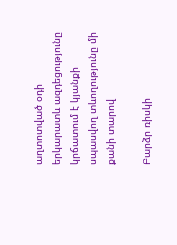աղտոտված օդի երկարատև ազդեցությունը կրճատում է կյանքի սպասվող տևողությունը մի քանի տարով

Բարձր ռիսկի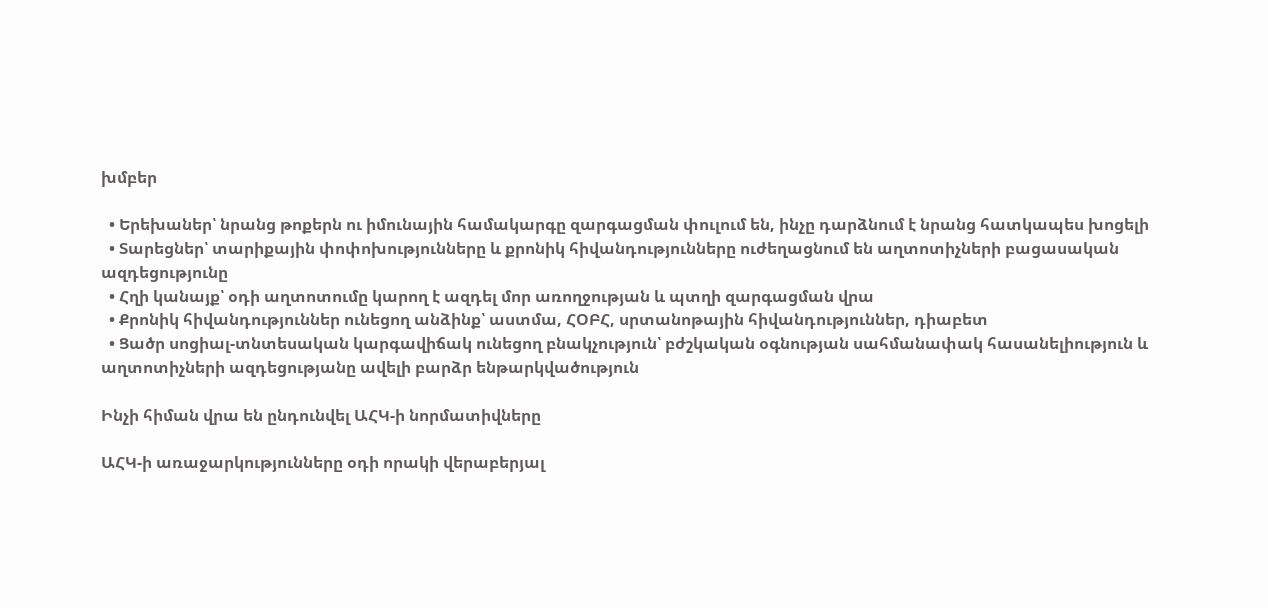խմբեր

  • Երեխաներ՝ նրանց թոքերն ու իմունային համակարգը զարգացման փուլում են, ինչը դարձնում է նրանց հատկապես խոցելի
  • Տարեցներ՝ տարիքային փոփոխությունները և քրոնիկ հիվանդությունները ուժեղացնում են աղտոտիչների բացասական ազդեցությունը
  • Հղի կանայք՝ օդի աղտոտումը կարող է ազդել մոր առողջության և պտղի զարգացման վրա
  • Քրոնիկ հիվանդություններ ունեցող անձինք՝ աստմա, ՀՕԲՀ, սրտանոթային հիվանդություններ, դիաբետ
  • Ցածր սոցիալ-տնտեսական կարգավիճակ ունեցող բնակչություն՝ բժշկական օգնության սահմանափակ հասանելիություն և աղտոտիչների ազդեցությանը ավելի բարձր ենթարկվածություն

Ինչի հիման վրա են ընդունվել ԱՀԿ-ի նորմատիվները

ԱՀԿ-ի առաջարկությունները օդի որակի վերաբերյալ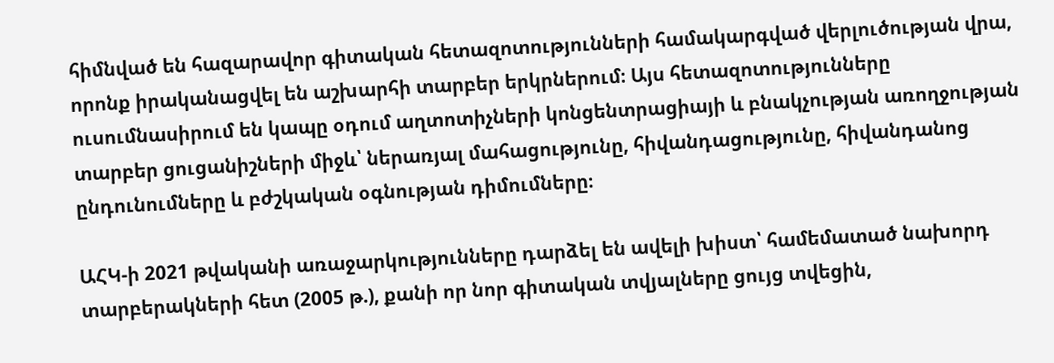հիմնված են հազարավոր գիտական հետազոտությունների համակարգված վերլուծության վրա, որոնք իրականացվել են աշխարհի տարբեր երկրներում։ Այս հետազոտությունները ուսումնասիրում են կապը օդում աղտոտիչների կոնցենտրացիայի և բնակչության առողջության տարբեր ցուցանիշների միջև՝ ներառյալ մահացությունը, հիվանդացությունը, հիվանդանոց ընդունումները և բժշկական օգնության դիմումները։

ԱՀԿ-ի 2021 թվականի առաջարկությունները դարձել են ավելի խիստ՝ համեմատած նախորդ տարբերակների հետ (2005 թ.), քանի որ նոր գիտական տվյալները ցույց տվեցին,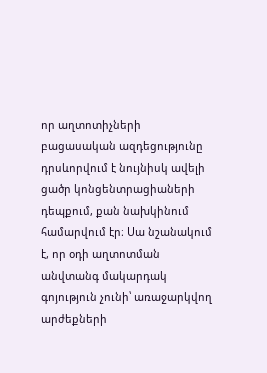որ աղտոտիչների բացասական ազդեցությունը դրսևորվում է նույնիսկ ավելի ցածր կոնցենտրացիաների դեպքում, քան նախկինում համարվում էր։ Սա նշանակում է, որ օդի աղտոտման անվտանգ մակարդակ գոյություն չունի՝ առաջարկվող արժեքների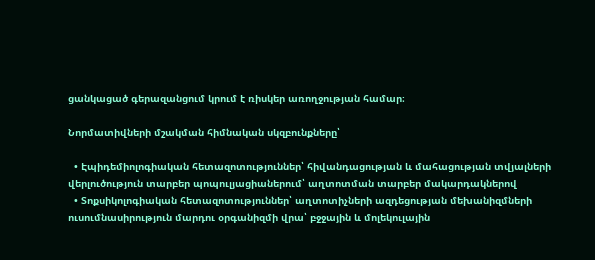ցանկացած գերազանցում կրում է ռիսկեր առողջության համար։

Նորմատիվների մշակման հիմնական սկզբունքները՝

  • Էպիդեմիոլոգիական հետազոտություններ՝ հիվանդացության և մահացության տվյալների վերլուծություն տարբեր պոպուլյացիաներում՝ աղտոտման տարբեր մակարդակներով
  • Տոքսիկոլոգիական հետազոտություններ՝ աղտոտիչների ազդեցության մեխանիզմների ուսումնասիրություն մարդու օրգանիզմի վրա՝ բջջային և մոլեկուլային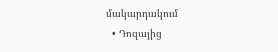մակարդակում
  • Դոզայից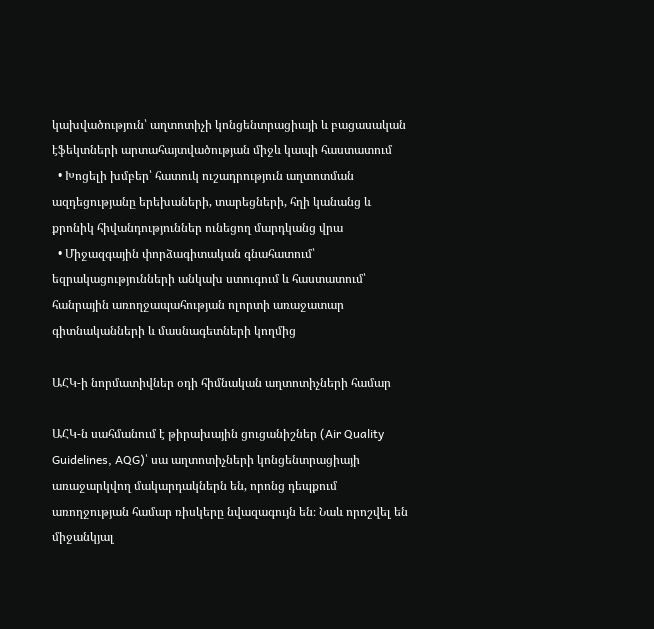կախվածություն՝ աղտոտիչի կոնցենտրացիայի և բացասական էֆեկտների արտահայտվածության միջև կապի հաստատում
  • Խոցելի խմբեր՝ հատուկ ուշադրություն աղտոտման ազդեցությանը երեխաների, տարեցների, հղի կանանց և քրոնիկ հիվանդություններ ունեցող մարդկանց վրա
  • Միջազգային փորձագիտական գնահատում՝ եզրակացությունների անկախ ստուգում և հաստատում՝ հանրային առողջապահության ոլորտի առաջատար գիտնականների և մասնագետների կողմից

ԱՀԿ-ի նորմատիվներ օդի հիմնական աղտոտիչների համար

ԱՀԿ-ն սահմանում է թիրախային ցուցանիշներ (Air Quality Guidelines, AQG)՝ սա աղտոտիչների կոնցենտրացիայի առաջարկվող մակարդակներն են, որոնց դեպքում առողջության համար ռիսկերը նվազագույն են։ Նաև որոշվել են միջանկյալ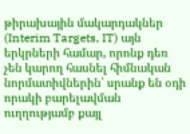թիրախային մակարդակներ (Interim Targets, IT) այն երկրների համար, որոնք դեռ չեն կարող հասնել հիմնական նորմատիվներին՝ սրանք են օդի որակի բարելավման ուղղությամբ քայլ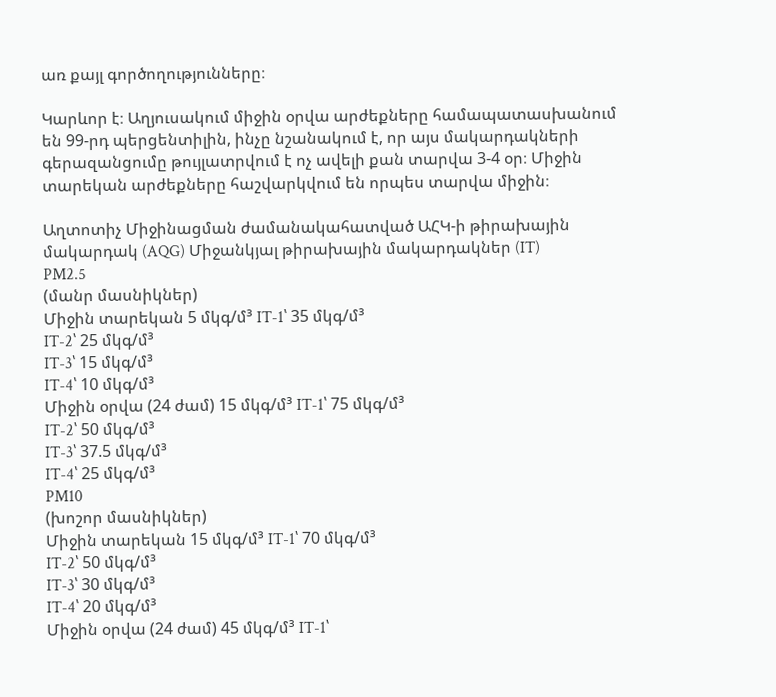առ քայլ գործողությունները։

Կարևոր է։ Աղյուսակում միջին օրվա արժեքները համապատասխանում են 99-րդ պերցենտիլին, ինչը նշանակում է, որ այս մակարդակների գերազանցումը թույլատրվում է ոչ ավելի քան տարվա 3-4 օր։ Միջին տարեկան արժեքները հաշվարկվում են որպես տարվա միջին։

Աղտոտիչ Միջինացման ժամանակահատված ԱՀԿ-ի թիրախային մակարդակ (AQG) Միջանկյալ թիրախային մակարդակներ (IT)
PM2.5
(մանր մասնիկներ)
Միջին տարեկան 5 մկգ/մ³ IT-1՝ 35 մկգ/մ³
IT-2՝ 25 մկգ/մ³
IT-3՝ 15 մկգ/մ³
IT-4՝ 10 մկգ/մ³
Միջին օրվա (24 ժամ) 15 մկգ/մ³ IT-1՝ 75 մկգ/մ³
IT-2՝ 50 մկգ/մ³
IT-3՝ 37.5 մկգ/մ³
IT-4՝ 25 մկգ/մ³
PM10
(խոշոր մասնիկներ)
Միջին տարեկան 15 մկգ/մ³ IT-1՝ 70 մկգ/մ³
IT-2՝ 50 մկգ/մ³
IT-3՝ 30 մկգ/մ³
IT-4՝ 20 մկգ/մ³
Միջին օրվա (24 ժամ) 45 մկգ/մ³ IT-1՝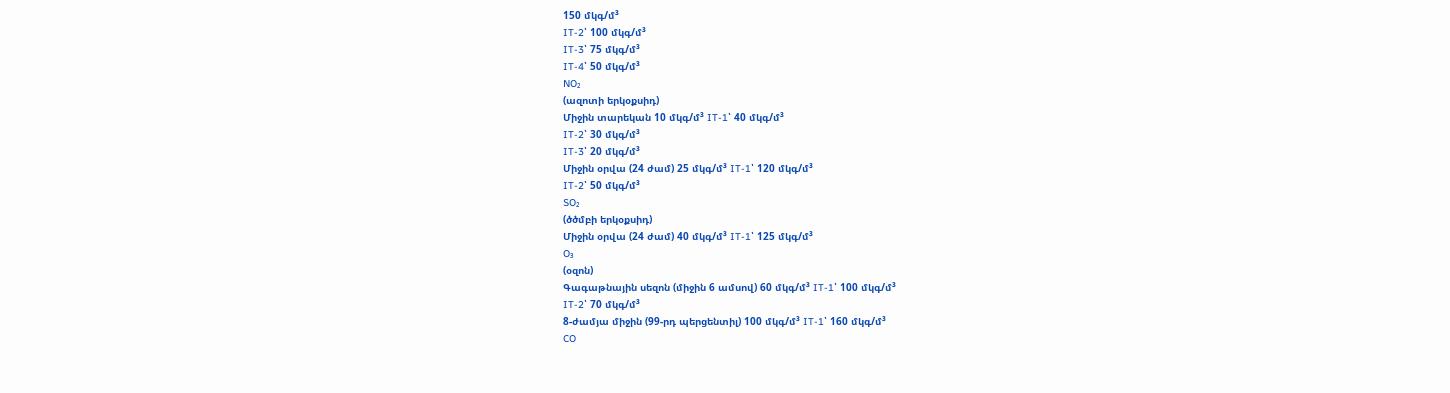150 մկգ/մ³
IT-2՝ 100 մկգ/մ³
IT-3՝ 75 մկգ/մ³
IT-4՝ 50 մկգ/մ³
NO₂
(ազոտի երկօքսիդ)
Միջին տարեկան 10 մկգ/մ³ IT-1՝ 40 մկգ/մ³
IT-2՝ 30 մկգ/մ³
IT-3՝ 20 մկգ/մ³
Միջին օրվա (24 ժամ) 25 մկգ/մ³ IT-1՝ 120 մկգ/մ³
IT-2՝ 50 մկգ/մ³
SO₂
(ծծմբի երկօքսիդ)
Միջին օրվա (24 ժամ) 40 մկգ/մ³ IT-1՝ 125 մկգ/մ³
O₃
(օզոն)
Գագաթնային սեզոն (միջին 6 ամսով) 60 մկգ/մ³ IT-1՝ 100 մկգ/մ³
IT-2՝ 70 մկգ/մ³
8-ժամյա միջին (99-րդ պերցենտիլ) 100 մկգ/մ³ IT-1՝ 160 մկգ/մ³
CO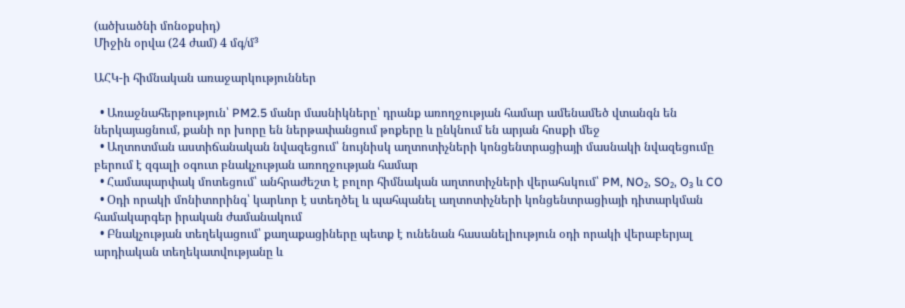(ածխածնի մոնօքսիդ)
Միջին օրվա (24 ժամ) 4 մգ/մ³

ԱՀԿ-ի հիմնական առաջարկություններ

  • Առաջնահերթություն՝ PM2.5 մանր մասնիկները՝ դրանք առողջության համար ամենամեծ վտանգն են ներկայացնում, քանի որ խորը են ներթափանցում թոքերը և ընկնում են արյան հոսքի մեջ
  • Աղտոտման աստիճանական նվազեցում՝ նույնիսկ աղտոտիչների կոնցենտրացիայի մասնակի նվազեցումը բերում է զգալի օգուտ բնակչության առողջության համար
  • Համապարփակ մոտեցում՝ անհրաժեշտ է բոլոր հիմնական աղտոտիչների վերահսկում՝ PM, NO₂, SO₂, O₃ և CO
  • Օդի որակի մոնիտորինգ՝ կարևոր է ստեղծել և պահպանել աղտոտիչների կոնցենտրացիայի դիտարկման համակարգեր իրական ժամանակում
  • Բնակչության տեղեկացում՝ քաղաքացիները պետք է ունենան հասանելիություն օդի որակի վերաբերյալ արդիական տեղեկատվությանը և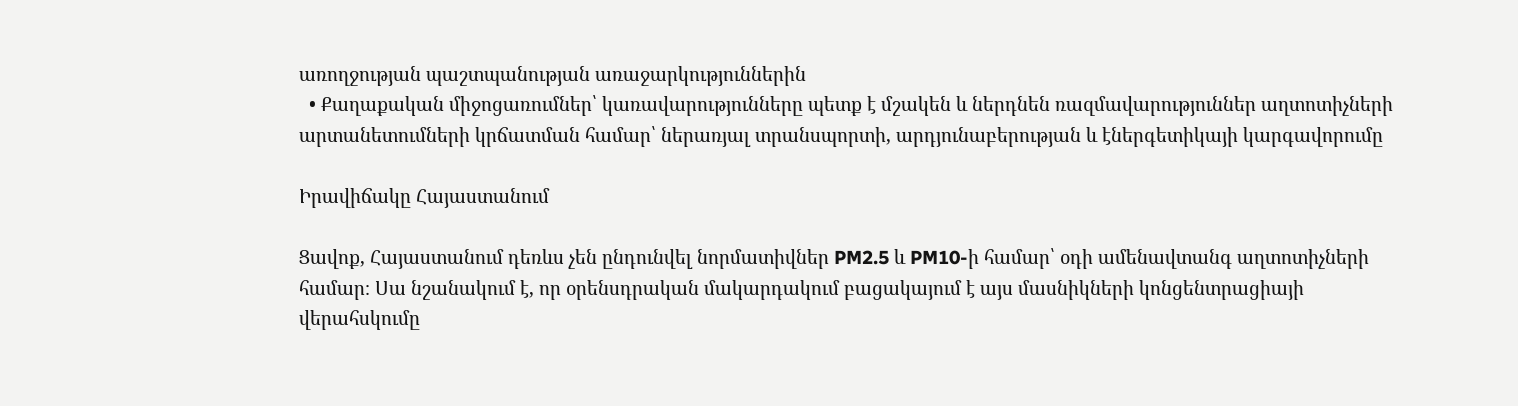առողջության պաշտպանության առաջարկություններին
  • Քաղաքական միջոցառումներ՝ կառավարությունները պետք է մշակեն և ներդնեն ռազմավարություններ աղտոտիչների արտանետումների կրճատման համար՝ ներառյալ տրանսպորտի, արդյունաբերության և էներգետիկայի կարգավորումը

Իրավիճակը Հայաստանում

Ցավոք, Հայաստանում դեռևս չեն ընդունվել նորմատիվներ PM2.5 և PM10-ի համար՝ օդի ամենավտանգ աղտոտիչների համար։ Սա նշանակում է, որ օրենսդրական մակարդակում բացակայում է այս մասնիկների կոնցենտրացիայի վերահսկումը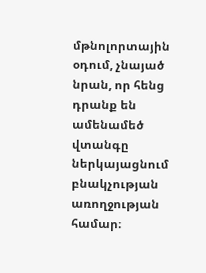մթնոլորտային օդում, չնայած նրան, որ հենց դրանք են ամենամեծ վտանգը ներկայացնում բնակչության առողջության համար։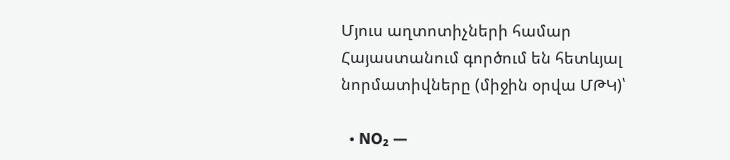Մյուս աղտոտիչների համար Հայաստանում գործում են հետևյալ նորմատիվները (միջին օրվա ՄԹԿ)՝

  • NO₂ —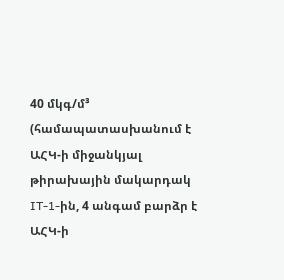40 մկգ/մ³ (համապատասխանում է ԱՀԿ-ի միջանկյալ թիրախային մակարդակ IT-1-ին, 4 անգամ բարձր է ԱՀԿ-ի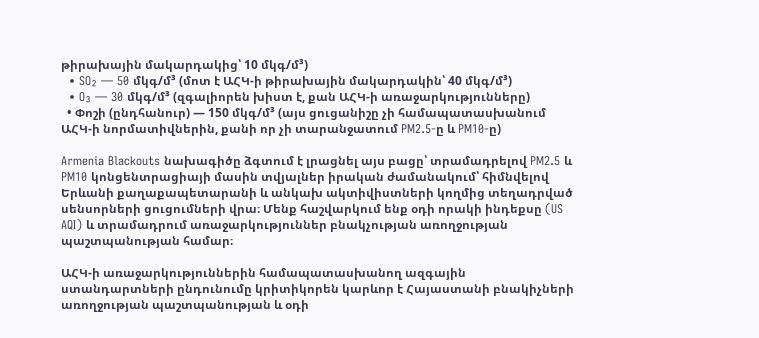թիրախային մակարդակից՝ 10 մկգ/մ³)
  • SO₂ — 50 մկգ/մ³ (մոտ է ԱՀԿ-ի թիրախային մակարդակին՝ 40 մկգ/մ³)
  • O₃ — 30 մկգ/մ³ (զգալիորեն խիստ է, քան ԱՀԿ-ի առաջարկությունները)
  • Փոշի (ընդհանուր) — 150 մկգ/մ³ (այս ցուցանիշը չի համապատասխանում ԱՀԿ-ի նորմատիվներին, քանի որ չի տարանջատում PM2.5-ը և PM10-ը)

Armenia Blackouts նախագիծը ձգտում է լրացնել այս բացը՝ տրամադրելով PM2.5 և PM10 կոնցենտրացիայի մասին տվյալներ իրական ժամանակում՝ հիմնվելով Երևանի քաղաքապետարանի և անկախ ակտիվիստների կողմից տեղադրված սենսորների ցուցումների վրա։ Մենք հաշվարկում ենք օդի որակի ինդեքսը (US AQI) և տրամադրում առաջարկություններ բնակչության առողջության պաշտպանության համար։

ԱՀԿ-ի առաջարկություններին համապատասխանող ազգային ստանդարտների ընդունումը կրիտիկորեն կարևոր է Հայաստանի բնակիչների առողջության պաշտպանության և օդի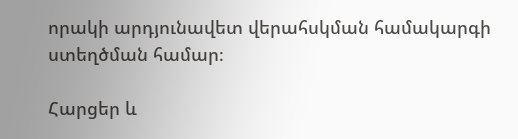որակի արդյունավետ վերահսկման համակարգի ստեղծման համար։

Հարցեր և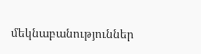մեկնաբանություններ